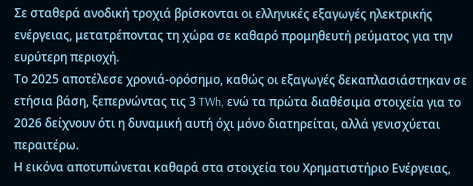Σε σταθερά ανοδική τροχιά βρίσκονται οι ελληνικές εξαγωγές ηλεκτρικής ενέργειας, μετατρέποντας τη χώρα σε καθαρό προμηθευτή ρεύματος για την ευρύτερη περιοχή.
Το 2025 αποτέλεσε χρονιά-ορόσημο, καθώς οι εξαγωγές δεκαπλασιάστηκαν σε ετήσια βάση, ξεπερνώντας τις 3 TWh, ενώ τα πρώτα διαθέσιμα στοιχεία για το 2026 δείχνουν ότι η δυναμική αυτή όχι μόνο διατηρείται, αλλά γενισχύεται περαιτέρω.
Η εικόνα αποτυπώνεται καθαρά στα στοιχεία του Χρηματιστήριο Ενέργειας,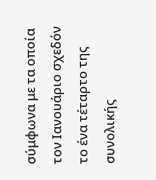σύμφωνα με τα οποία τον Ιανουάριο σχεδόν το ένα τέταρτο της συνολικής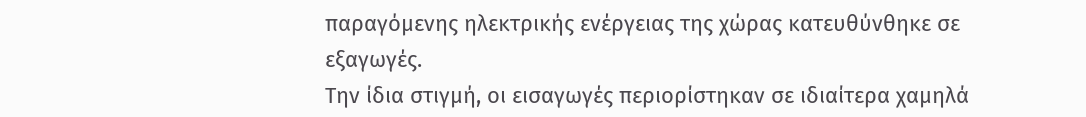παραγόμενης ηλεκτρικής ενέργειας της χώρας κατευθύνθηκε σε εξαγωγές.
Την ίδια στιγμή, οι εισαγωγές περιορίστηκαν σε ιδιαίτερα χαμηλά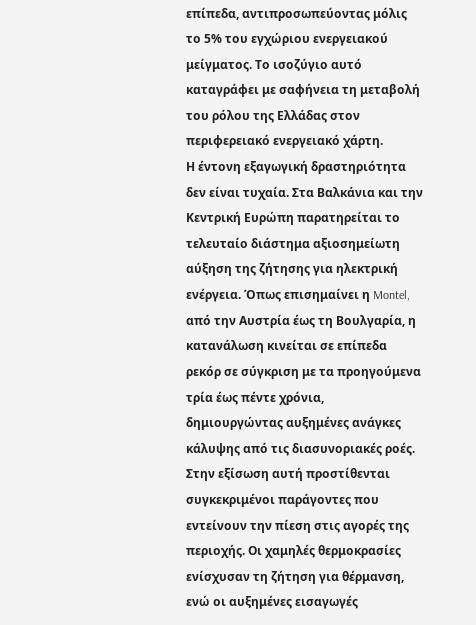επίπεδα, αντιπροσωπεύοντας μόλις το 5% του εγχώριου ενεργειακού μείγματος. Το ισοζύγιο αυτό καταγράφει με σαφήνεια τη μεταβολή του ρόλου της Ελλάδας στον περιφερειακό ενεργειακό χάρτη.
Η έντονη εξαγωγική δραστηριότητα δεν είναι τυχαία. Στα Βαλκάνια και την Κεντρική Ευρώπη παρατηρείται το τελευταίο διάστημα αξιοσημείωτη αύξηση της ζήτησης για ηλεκτρική ενέργεια. Όπως επισημαίνει η Montel, από την Αυστρία έως τη Βουλγαρία, η κατανάλωση κινείται σε επίπεδα ρεκόρ σε σύγκριση με τα προηγούμενα τρία έως πέντε χρόνια, δημιουργώντας αυξημένες ανάγκες κάλυψης από τις διασυνοριακές ροές.
Στην εξίσωση αυτή προστίθενται συγκεκριμένοι παράγοντες που εντείνουν την πίεση στις αγορές της περιοχής. Οι χαμηλές θερμοκρασίες ενίσχυσαν τη ζήτηση για θέρμανση, ενώ οι αυξημένες εισαγωγές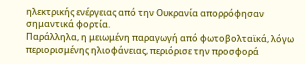ηλεκτρικής ενέργειας από την Ουκρανία απορρόφησαν σημαντικά φορτία.
Παράλληλα, η μειωμένη παραγωγή από φωτοβολταϊκά, λόγω περιορισμένης ηλιοφάνειας, περιόρισε την προσφορά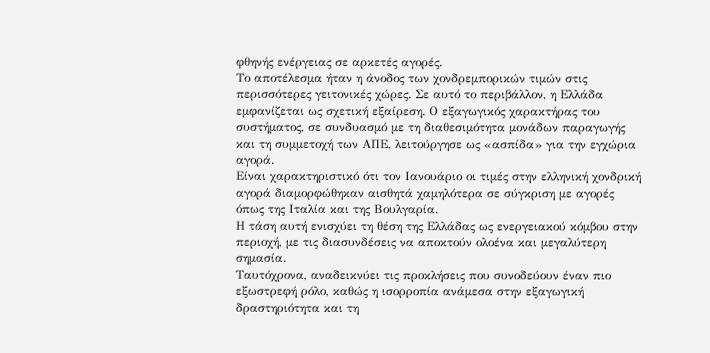φθηνής ενέργειας σε αρκετές αγορές.
Το αποτέλεσμα ήταν η άνοδος των χονδρεμπορικών τιμών στις περισσότερες γειτονικές χώρες. Σε αυτό το περιβάλλον, η Ελλάδα εμφανίζεται ως σχετική εξαίρεση. Ο εξαγωγικός χαρακτήρας του συστήματος, σε συνδυασμό με τη διαθεσιμότητα μονάδων παραγωγής και τη συμμετοχή των ΑΠΕ, λειτούργησε ως «ασπίδα» για την εγχώρια αγορά.
Είναι χαρακτηριστικό ότι τον Ιανουάριο οι τιμές στην ελληνική χονδρική αγορά διαμορφώθηκαν αισθητά χαμηλότερα σε σύγκριση με αγορές όπως της Ιταλία και της Βουλγαρία.
Η τάση αυτή ενισχύει τη θέση της Ελλάδας ως ενεργειακού κόμβου στην περιοχή, με τις διασυνδέσεις να αποκτούν ολοένα και μεγαλύτερη σημασία.
Ταυτόχρονα, αναδεικνύει τις προκλήσεις που συνοδεύουν έναν πιο εξωστρεφή ρόλο, καθώς η ισορροπία ανάμεσα στην εξαγωγική δραστηριότητα και τη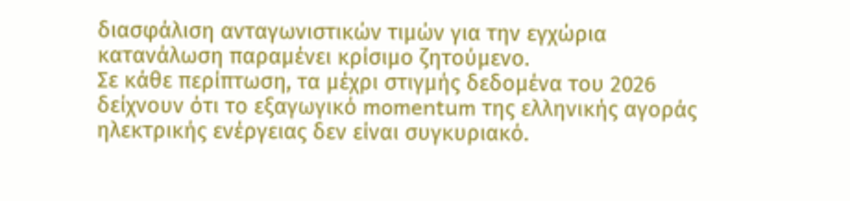διασφάλιση ανταγωνιστικών τιμών για την εγχώρια κατανάλωση παραμένει κρίσιμο ζητούμενο.
Σε κάθε περίπτωση, τα μέχρι στιγμής δεδομένα του 2026 δείχνουν ότι το εξαγωγικό momentum της ελληνικής αγοράς ηλεκτρικής ενέργειας δεν είναι συγκυριακό.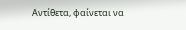Αντίθετα, φαίνεται να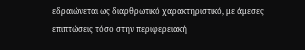εδραιώνεται ως διαρθρωτικό χαρακτηριστικό, με άμεσες επιπτώσεις τόσο στην περιφερειακή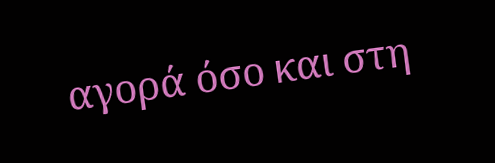αγορά όσο και στη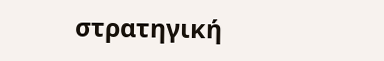στρατηγική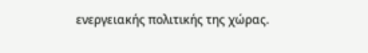ενεργειακής πολιτικής της χώρας.